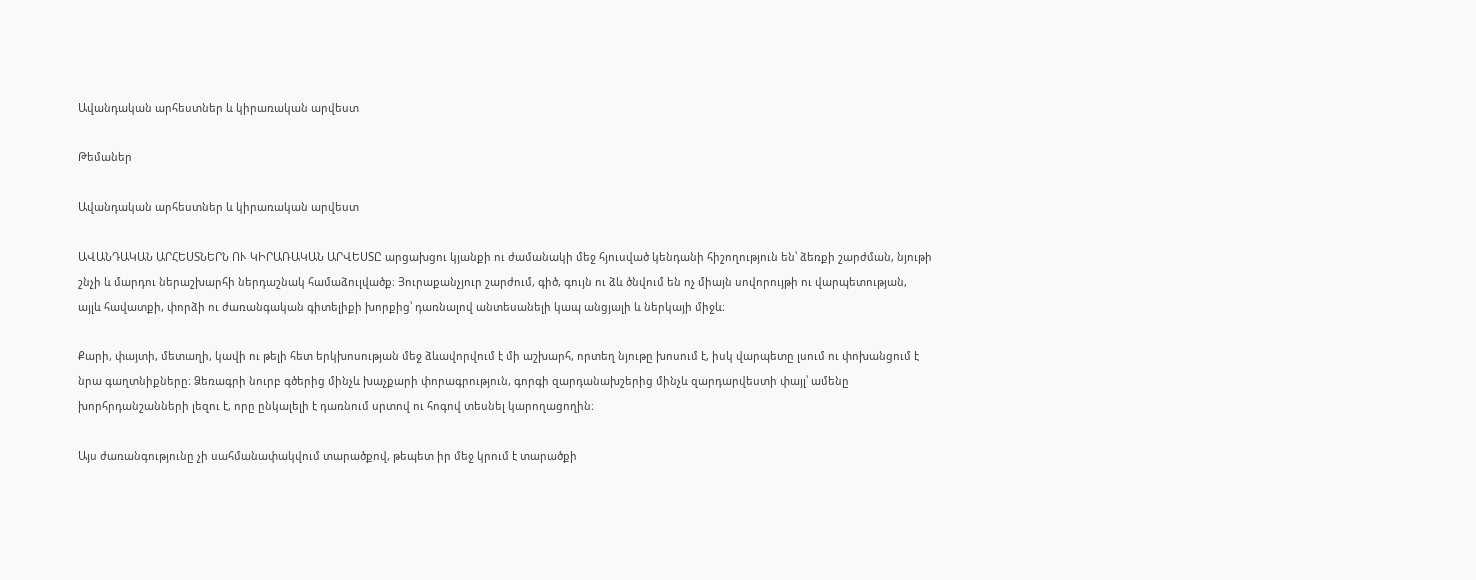Ավանդական արհեստներ և կիրառական արվեստ

Թեմաներ

Ավանդական արհեստներ և կիրառական արվեստ

ԱՎԱՆԴԱԿԱՆ ԱՐՀԵՍՏՆԵՐՆ ՈՒ ԿԻՐԱՌԱԿԱՆ ԱՐՎԵՍՏԸ արցախցու կյանքի ու ժամանակի մեջ հյուսված կենդանի հիշողություն են՝ ձեռքի շարժման, նյութի շնչի և մարդու ներաշխարհի ներդաշնակ համաձուլվածք։ Յուրաքանչյուր շարժում, գիծ, գույն ու ձև ծնվում են ոչ միայն սովորույթի ու վարպետության, այլև հավատքի, փորձի ու ժառանգական գիտելիքի խորքից՝ դառնալով անտեսանելի կապ անցյալի և ներկայի միջև։

Քարի, փայտի, մետաղի, կավի ու թելի հետ երկխոսության մեջ ձևավորվում է մի աշխարհ, որտեղ նյութը խոսում է, իսկ վարպետը լսում ու փոխանցում է նրա գաղտնիքները։ Ձեռագրի նուրբ գծերից մինչև խաչքարի փորագրություն, գորգի զարդանախշերից մինչև զարդարվեստի փայլ՝ ամենը խորհրդանշանների լեզու է, որը ընկալելի է դառնում սրտով ու հոգով տեսնել կարողացողին։

Այս ժառանգությունը չի սահմանափակվում տարածքով, թեպետ իր մեջ կրում է տարածքի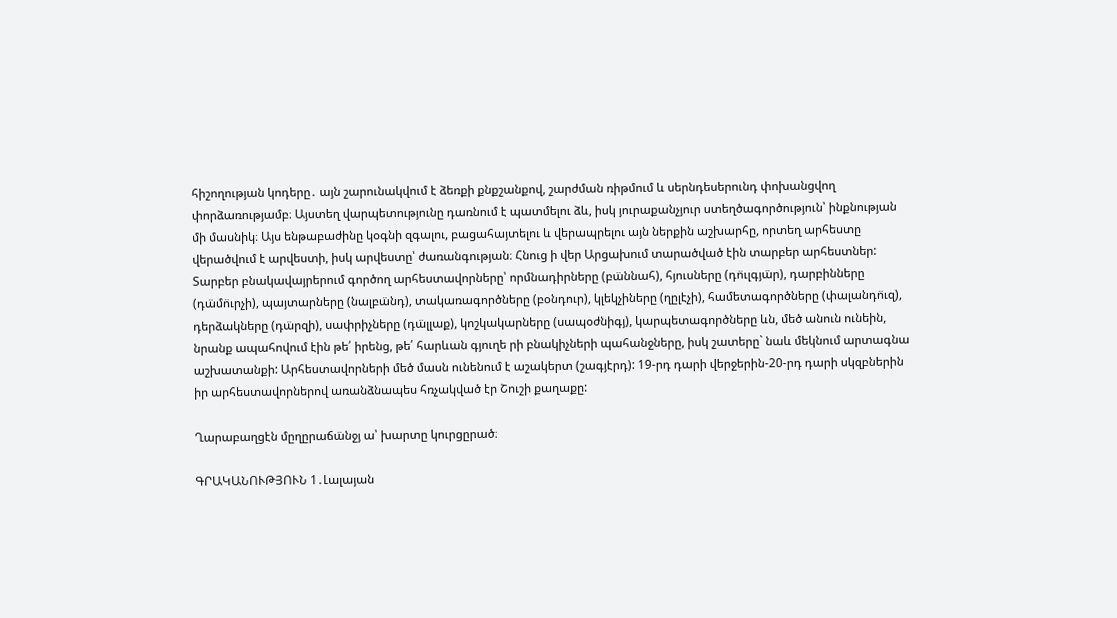հիշողության կոդերը․ այն շարունակվում է ձեռքի քնքշանքով, շարժման ռիթմում և սերնդեսերունդ փոխանցվող փորձառությամբ։ Այստեղ վարպետությունը դառնում է պատմելու ձև, իսկ յուրաքանչյուր ստեղծագործություն՝ ինքնության մի մասնիկ։ Այս ենթաբաժինը կօգնի զգալու, բացահայտելու և վերապրելու այն ներքին աշխարհը, որտեղ արհեստը վերածվում է արվեստի, իսկ արվեստը՝ ժառանգության։ Հնուց ի վեր Արցախում տարածված էին տարբեր արհեստներ: Տարբեր բնակավայրերում գործող արհեստավորները՝ որմնադիրները (բա̈ննահ), հյուսները (դո̈ւլգյա̈ր), դարբինները (դա̈մո̈ւրչի), պայտարները (նալբա̈նդ), տակառագործները (բօնդուր), կլեկչիները (ղըլէչի), համետագործները (փալանդո̈ւզ), դերձակները (դա̈րզի), սափրիչները (դա̈լլաք), կոշկակարները (սապօժնիգյ), կարպետագործները ևն, մեծ անուն ունեին, նրանք ապահովում էին թե՛ իրենց, թե՛ հարևան գյուղե րի բնակիչների պահանջները, իսկ շատերը` նաև մեկնում արտագնա աշխատանքի: Արհեստավորների մեծ մասն ունենում է աշակերտ (շագյէրդ): 19-րդ դարի վերջերին-20-րդ դարի սկզբներին իր արհեստավորներով առանձնապես հռչակված էր Շուշի քաղաքը:

Ղարաբաղցէն մըղըրաճա̈նջյ ա՝ խարտը կուրցըրած։

ԳՐԱԿԱՆՈՒԹՅՈՒՆ 1․Լալայան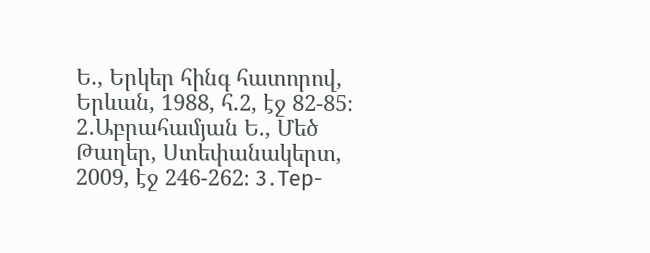Ե., Երկեր հինգ հատորով, Երևան, 1988, հ.2, էջ 82-85։ 2․Աբրահամյան Ե., Մեծ Թաղեր, Ստեփանակերտ, 2009, էջ 246-262։ 3․Тер-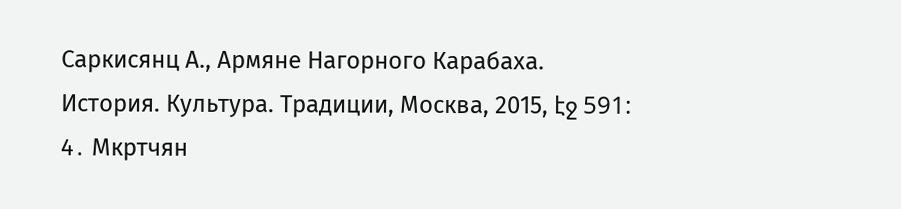Саркисянц А., Армяне Нагорного Карабаха. История. Культура. Традиции, Москва, 2015, էջ 591: 4․ Мкртчян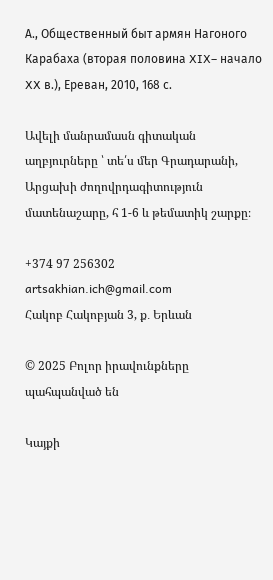А., Общественный быт армян Нагоного Карабаха (вторая половина XIX– начало XX в.), Ереван, 2010, 168 с.

Ավելի մանրամասն գիտական աղբյուրները ՝ տե՛ս մեր Գրադարանի, Արցախի ժողովրդագիտություն մատենաշարը, հ 1-6 և թեմատիկ շարքը։

+374 97 256302
artsakhian.ich@gmail.com
Հակոբ Հակոբյան 3, ք․ Երևան

© 2025 Բոլոր իրավունքները պահպանված են

Կայքի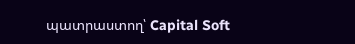պատրաստող՝ Capital Soft